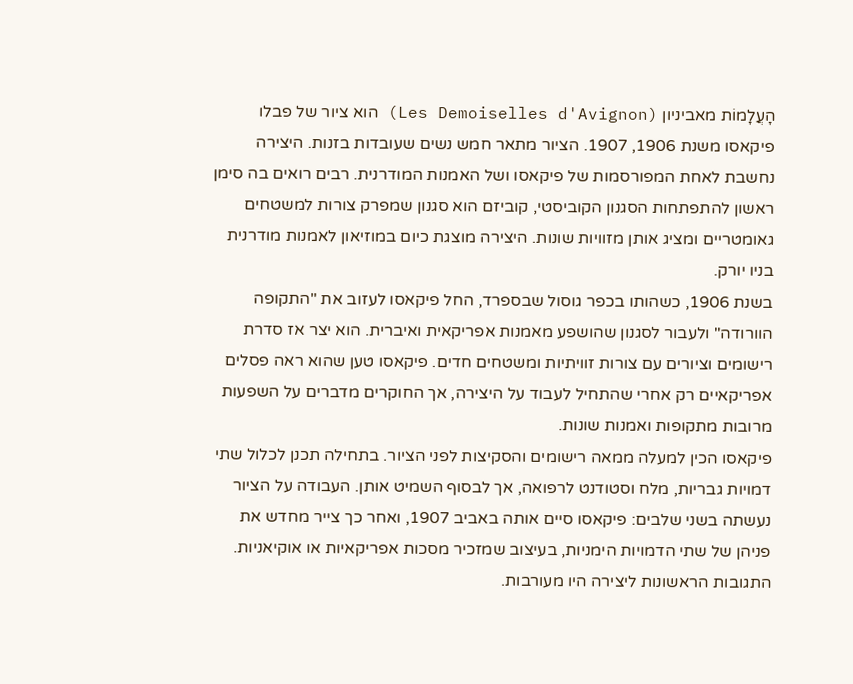הָעֲלָמוֹת מאביניון (Les Demoiselles d'Avignon) הוא ציור של פבלו פיקאסו משנת 1906, 1907. הציור מתאר חמש נשים שעובדות בזנות. היצירה נחשבת לאחת המפורסמות של פיקאסו ושל האמנות המודרנית. רבים רואים בה סימן ראשון להתפתחות הסגנון הקוביסטי, קוביזם הוא סגנון שמפרק צורות למשטחים גאומטריים ומציג אותן מזוויות שונות. היצירה מוצגת כיום במוזיאון לאמנות מודרנית בניו יורק.
בשנת 1906, כשהותו בכפר גוסול שבספרד, החל פיקאסו לעזוב את "התקופה הוורודה" ולעבור לסגנון שהושפע מאמנות אפריקאית ואיברית. הוא יצר אז סדרת רישומים וציורים עם צורות זוויתיות ומשטחים חדים. פיקאסו טען שהוא ראה פסלים אפריקאיים רק אחרי שהתחיל לעבוד על היצירה, אך החוקרים מדברים על השפעות מרובות מתקופות ואמנות שונות.
פיקאסו הכין למעלה ממאה רישומים והסקיצות לפני הציור. בתחילה תכנן לכלול שתי דמויות גבריות, מלח וסטודנט לרפואה, אך לבסוף השמיט אותן. העבודה על הציור נעשתה בשני שלבים: פיקאסו סיים אותה באביב 1907, ואחר כך צייר מחדש את פניהן של שתי הדמויות הימניות, בעיצוב שמזכיר מסכות אפריקאיות או אוקיאניות.
התגובות הראשונות ליצירה היו מעורבות.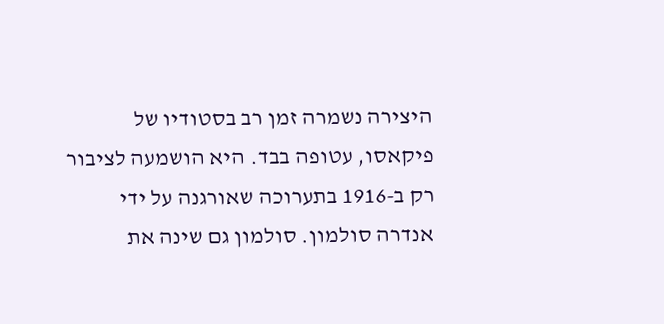היצירה נשמרה זמן רב בסטודיו של פיקאסו, עטופה בבד. היא הושמעה לציבור רק ב-1916 בתערוכה שאורגנה על ידי אנדרה סולמון. סולמון גם שינה את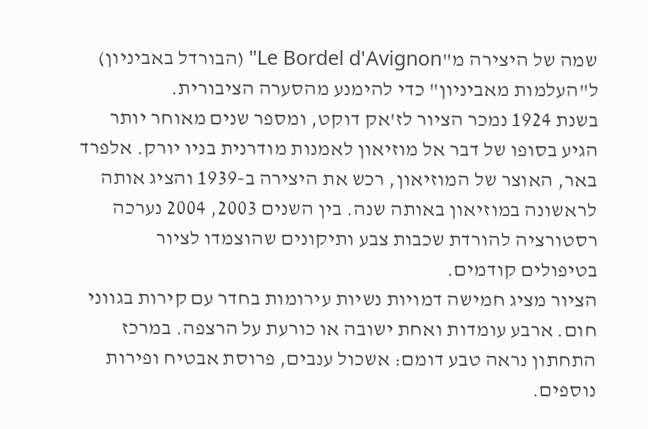שמה של היצירה מ"Le Bordel d'Avignon" (הבורדל באביניון) ל"העלמות מאביניון" כדי להימנע מהסערה הציבורית.
בשנת 1924 נמכר הציור לז'אק דוקט, ומספר שנים מאוחר יותר הגיע בסופו של דבר אל מוזיאון לאמנות מודרנית בניו יורק. אלפרד באר, האוצר של המוזיאון, רכש את היצירה ב-1939 והציג אותה לראשונה במוזיאון באותה שנה. בין השנים 2003, 2004 נערכה רסטורציה להורדת שכבות צבע ותיקונים שהוצמדו לציור בטיפולים קודמים.
הציור מציג חמישה דמויות נשיות עירומות בחדר עם קירות בגווני חום. ארבע עומדות ואחת ישובה או כורעת על הרצפה. במרכז התחתון נראה טבע דומם: אשכול ענבים, פרוסת אבטיח ופירות נוספים.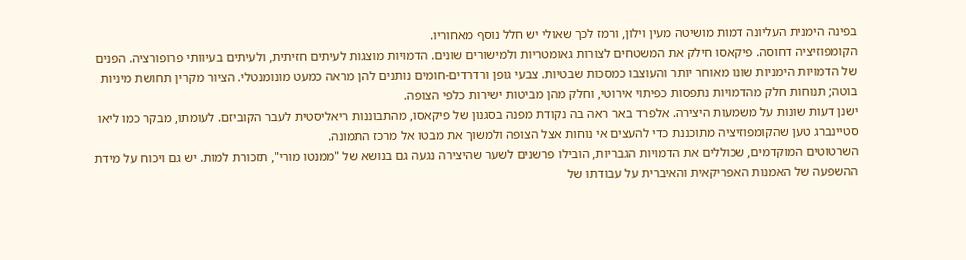בפינה הימנית העליונה דמות מושיטה מעין וילון, ורמז לכך שאולי יש חלל נוסף מאחוריו.
הקומפוזיציה דחוסה. פיקאסו חילק את המשטחים לצורות גאומטריות ולמישורים שונים. הדמויות מוצגות לעיתים חזיתית, ולעיתים בעיוותי פרופורציה. הפנים של הדמויות הימניות שונו מאוחר יותר והעוצבו כמסכות שבטיות. צבעי גופן ורדרדים-חומים נותנים להן מראה כמעט מונומנטלי. הציור מקרין תחושת מיניות בוטה; תנוחות חלק מהדמויות נתפסות כפיתוי אירוטי, וחלק מהן מביטות ישירות כלפי הצופה.
ישנן דעות שונות על משמעות היצירה. אלפרד באר ראה בה נקודת מפנה בסגנון של פיקאסו, מהתבוננות ריאליסטית לעבר הקוביזם. לעומתו, מבקר כמו ליאו סטיינברג טען שהקומפוזיציה מתוכננת כדי להעצים אי נוחות אצל הצופה ולמשוך את מבטו אל מרכז התמונה.
השרטוטים המוקדמים, שכוללים את הדמויות הגבריות, הובילו פרשנים לשער שהיצירה נגעה גם בנושא של "ממנטו מורי", תזכורת למות. יש גם ויכוח על מידת ההשפעה של האמנות האפריקאית והאיברית על עבודתו של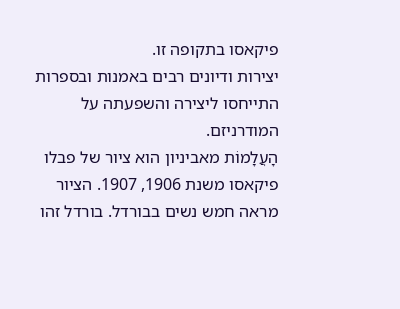פיקאסו בתקופה זו.
יצירות ודיונים רבים באמנות ובספרות התייחסו ליצירה והשפעתה על המודרניזם.
הָעֲלָמוֹת מאביניון הוא ציור של פבלו פיקאסו משנת 1906, 1907. הציור מראה חמש נשים בבורדל. בורדל זהו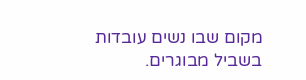מקום שבו נשים עובדות בשביל מבוגרים.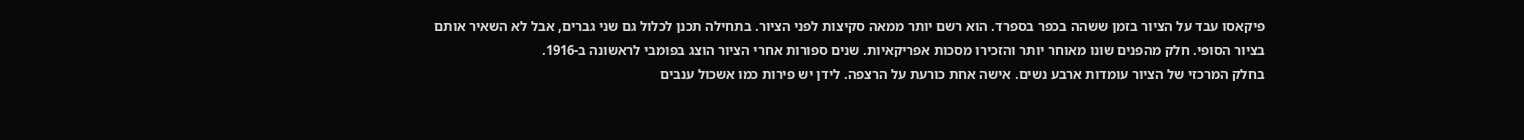פיקאסו עבד על הציור בזמן ששהה בכפר בספרד. הוא רשם יותר ממאה סקיצות לפני הציור. בתחילה תכנן לכלול גם שני גברים, אבל לא השאיר אותם בציור הסופי. חלק מהפנים שונו מאוחר יותר והזכירו מסכות אפריקאיות. שנים ספורות אחרי הציור הוצג בפומבי לראשונה ב-1916.
בחלק המרכזי של הציור עומדות ארבע נשים. אישה אחת כורעת על הרצפה. לידן יש פירות כמו אשכול ענבים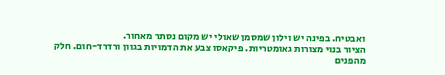ואבטיח. בפינה יש וילון שמסמן שאולי יש מקום נסתר מאחור.
הציור בנוי מצורות גאומטריות. פיקאסו צבע את הדמויות בגוון ורדרד-חום. חלק מהפנים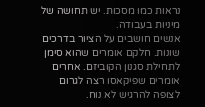נראות כמו מסכות. יש תחושה של מיניות בעבודה.
אנשים חושבים על הציור בדרכים שונות. חלקם אומרים שהוא סימן לתחילת סגנון הקוביזם. אחרים אומרים שפיקאסו רצה לגרום לצופה להרגיש לא נוח.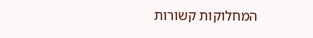המחלוקות קשורות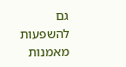גם להשפעות מאמנות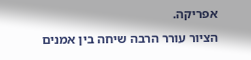אפריקה.
הציור עורר הרבה שיחה בין אמנים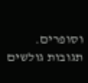וסופרים.
תגובות גולשים